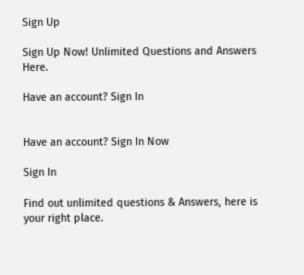Sign Up

Sign Up Now! Unlimited Questions and Answers Here.

Have an account? Sign In


Have an account? Sign In Now

Sign In

Find out unlimited questions & Answers, here is your right place.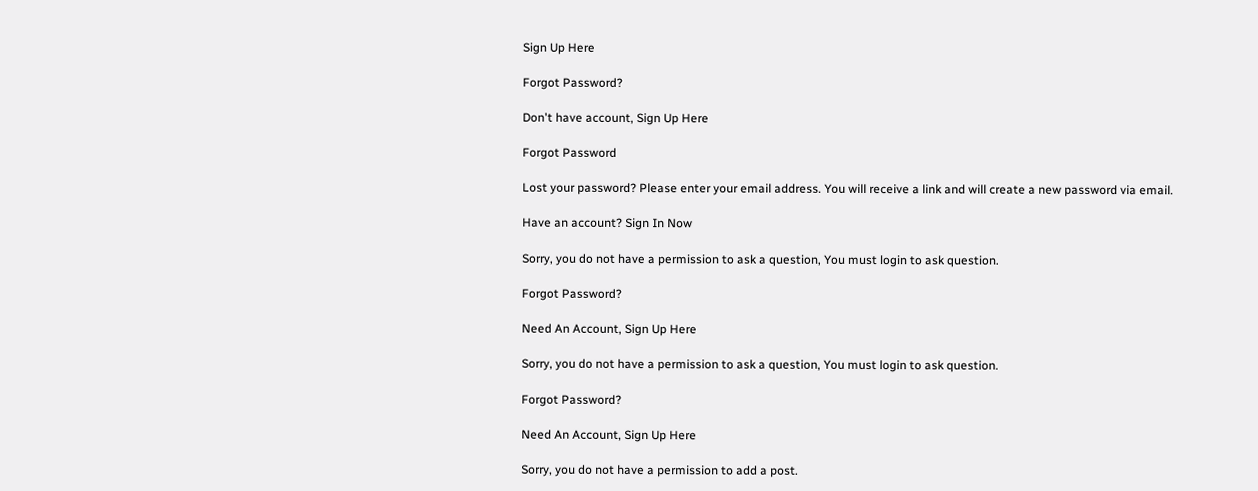Sign Up Here

Forgot Password?

Don't have account, Sign Up Here

Forgot Password

Lost your password? Please enter your email address. You will receive a link and will create a new password via email.

Have an account? Sign In Now

Sorry, you do not have a permission to ask a question, You must login to ask question.

Forgot Password?

Need An Account, Sign Up Here

Sorry, you do not have a permission to ask a question, You must login to ask question.

Forgot Password?

Need An Account, Sign Up Here

Sorry, you do not have a permission to add a post.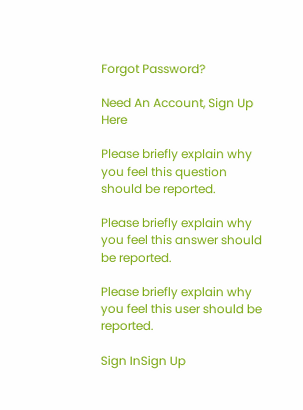Forgot Password?

Need An Account, Sign Up Here

Please briefly explain why you feel this question should be reported.

Please briefly explain why you feel this answer should be reported.

Please briefly explain why you feel this user should be reported.

Sign InSign Up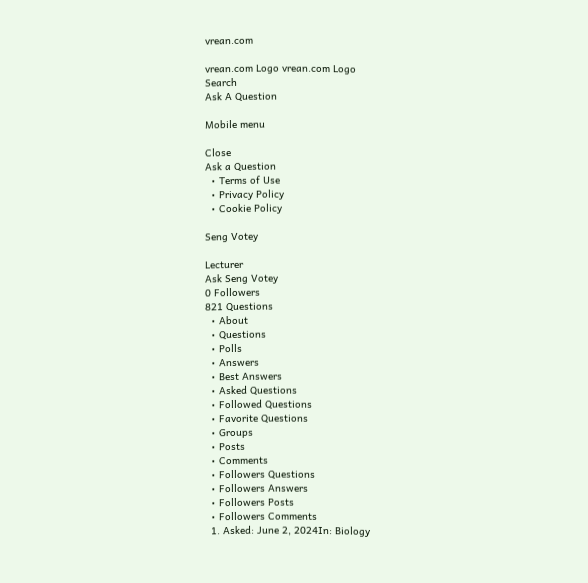vrean.com

vrean.com Logo vrean.com Logo
Search
Ask A Question

Mobile menu

Close
Ask a Question
  • Terms of Use
  • Privacy Policy
  • Cookie Policy

Seng Votey

Lecturer
Ask Seng Votey
0 Followers
821 Questions
  • About
  • Questions
  • Polls
  • Answers
  • Best Answers
  • Asked Questions
  • Followed Questions
  • Favorite Questions
  • Groups
  • Posts
  • Comments
  • Followers Questions
  • Followers Answers
  • Followers Posts
  • Followers Comments
  1. Asked: June 2, 2024In: Biology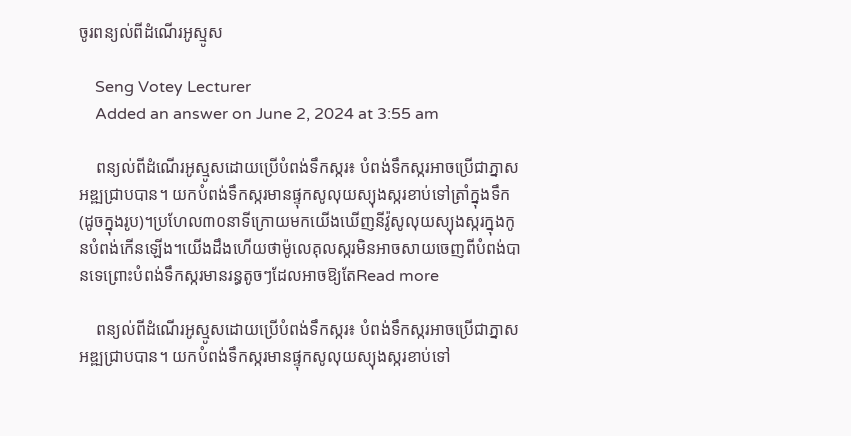ចូរពន្យល់ពីដំណើរអូស្មូស

    Seng Votey Lecturer
    Added an answer on June 2, 2024 at 3:55 am

    ពន្យល់ពីដំណើរអូស្មូសដោយប្រើបំពង់ទឹកស្ករ៖ បំពង់ទឹកស្ករអាចប្រើជាភ្នាសអឌ្ឍជ្រាបបាន។ យកបំពង់ទឹកស្ករមានផ្ទុកសូលុយស្យុងស្ករខាប់ទៅត្រាំក្នុងទឹក(ដូចក្នុងរូប)។ប្រហែល៣០នាទីក្រោយមកយើងឃើញនីវ៉ូសូលុយស្យុងស្ករក្នុងកូនបំពង់កើនឡើង។យើងដឹងហើយថាម៉ូលេគុលស្ករមិនអាចសាយចេញពីបំពង់បានទេព្រោះបំពង់ទឹកស្ករមានរន្ធតូចៗដែលអាចឱ្យតែRead more

    ពន្យល់ពីដំណើរអូស្មូសដោយប្រើបំពង់ទឹកស្ករ៖ បំពង់ទឹកស្ករអាចប្រើជាភ្នាសអឌ្ឍជ្រាបបាន។ យកបំពង់ទឹកស្ករមានផ្ទុកសូលុយស្យុងស្ករខាប់ទៅ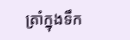ត្រាំក្នុងទឹក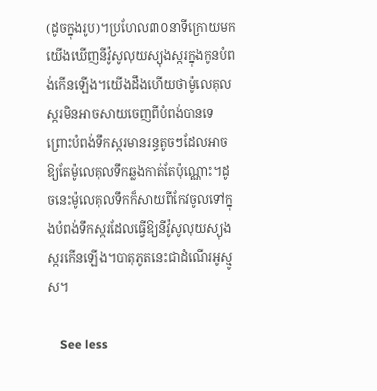(ដូចក្នុងរូប)។ប្រហែល៣០នាទីក្រោយមកយើងឃើញនីវ៉ូសូលុយស្យុងស្ករក្នុងកូនបំពង់កើនឡើង។យើងដឹងហើយថាម៉ូលេគុលស្ករមិនអាចសាយចេញពីបំពង់បានទេព្រោះបំពង់ទឹកស្ករមានរន្ធតូចៗដែលអាចឱ្យតែម៉ូលេគុលទឹកឆ្លងកាត់តែប៉ុណ្ណោះ។ដូចនេះម៉ូលេគុលទឹកក៏សាយពីកែវចូលទៅក្នុងបំពង់ទឹកស្ករដែលធ្វើឱ្យនីវ៉ូសូលុយស្យុងស្ករកើនឡើង។បាតុភូតនេះជាដំណើរអូស្មូស។

    See less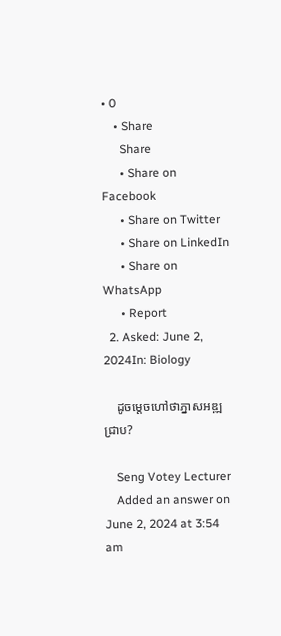• 0
    • Share
      Share
      • Share on Facebook
      • Share on Twitter
      • Share on LinkedIn
      • Share on WhatsApp
      • Report
  2. Asked: June 2, 2024In: Biology

    ដូចម្តេចហៅថាភ្នាសអឌ្ឍជ្រាប?

    Seng Votey Lecturer
    Added an answer on June 2, 2024 at 3:54 am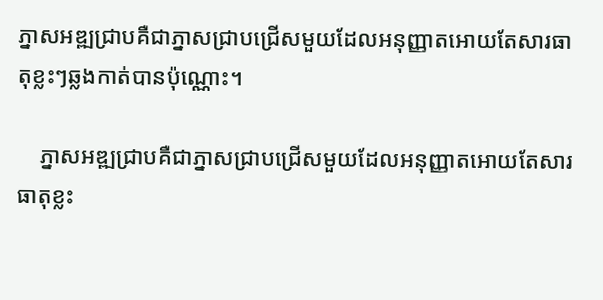ភ្នាសអឌ្ឍជ្រាបគឺជាភ្នាសជ្រាបជ្រើសមួយដែលអនុញ្ញាតអោយតែសារធាតុខ្លះៗឆ្លងកាត់បានប៉ុណ្ណោះ។

    ភ្នាសអឌ្ឍជ្រាបគឺជាភ្នាសជ្រាបជ្រើសមួយដែលអនុញ្ញាតអោយតែសារធាតុខ្លះ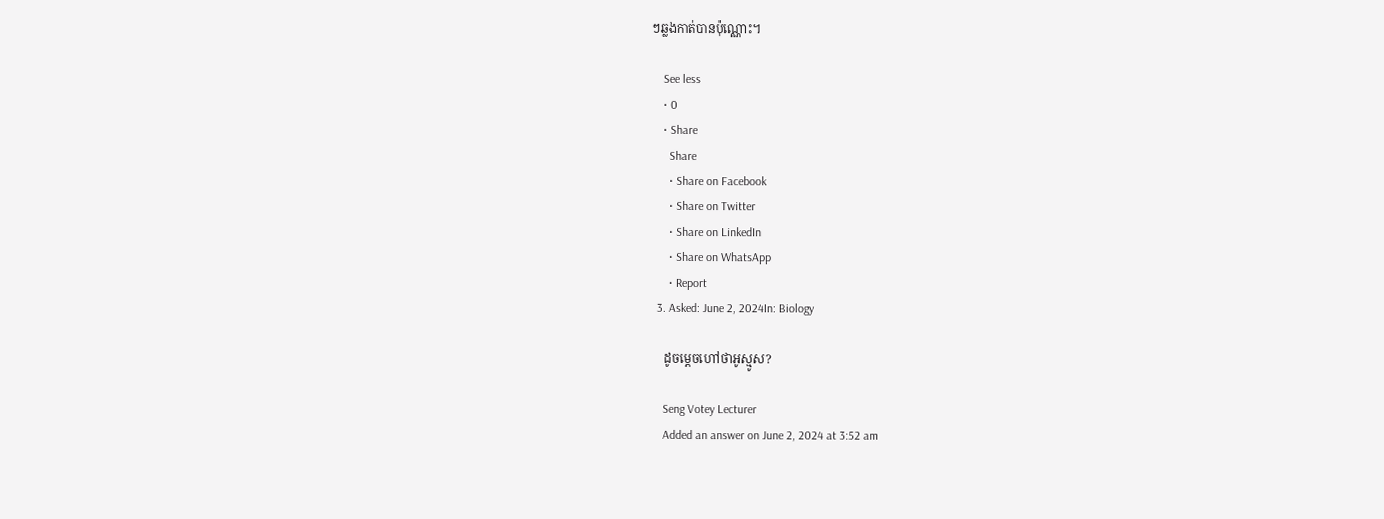ៗឆ្លងកាត់បានប៉ុណ្ណោះ។

    See less
    • 0
    • Share
      Share
      • Share on Facebook
      • Share on Twitter
      • Share on LinkedIn
      • Share on WhatsApp
      • Report
  3. Asked: June 2, 2024In: Biology

    ដូចម្តេចហៅថាអូស្មូស?

    Seng Votey Lecturer
    Added an answer on June 2, 2024 at 3:52 am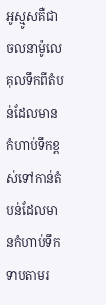អូស្មូសគឺជាចលនាម៉ូលេគុលទឹកពីតំបន់ដែលមានកំហាប់ទឹកខ្ពស់ទៅកាន់តំបន់ដែលមានកំហាប់ទឹកទាបតាមរ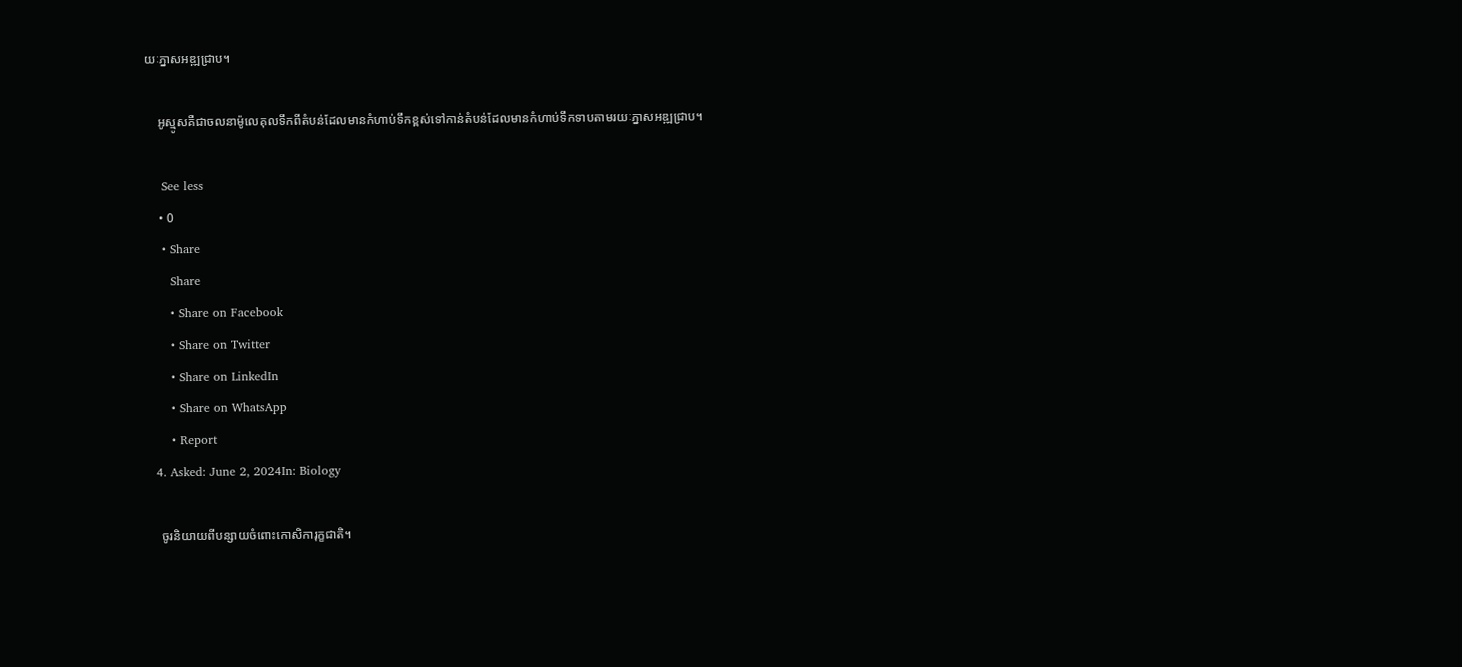យៈភ្នាសអឌ្ឍជ្រាប។

    អូស្មូសគឺជាចលនាម៉ូលេគុលទឹកពីតំបន់ដែលមានកំហាប់ទឹកខ្ពស់ទៅកាន់តំបន់ដែលមានកំហាប់ទឹកទាបតាមរយៈភ្នាសអឌ្ឍជ្រាប។

    See less
    • 0
    • Share
      Share
      • Share on Facebook
      • Share on Twitter
      • Share on LinkedIn
      • Share on WhatsApp
      • Report
  4. Asked: June 2, 2024In: Biology

    ចូរនិយាយពីបន្សាយចំពោះកោសិការុក្ខជាតិ។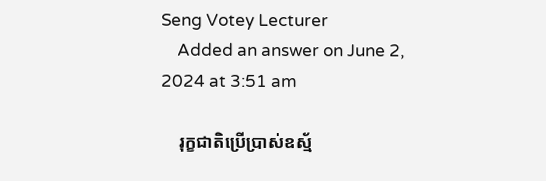Seng Votey Lecturer
    Added an answer on June 2, 2024 at 3:51 am

    រុក្ខជាតិប្រើប្រាស់ឧស្ម័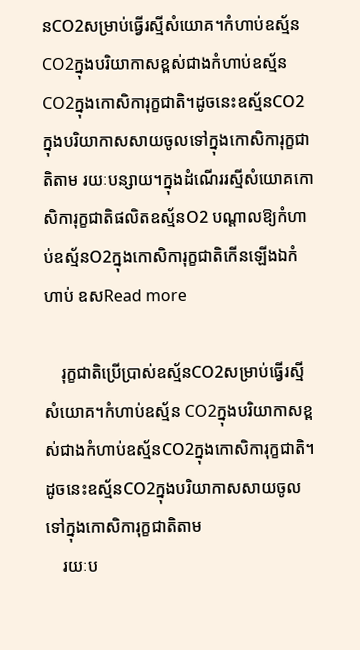នCO2សម្រាប់ធ្វើរស្មីសំយោគ។កំហាប់ឧស្ម័ន CO2ក្នុងបរិយាកាសខ្ពស់ជាងកំហាប់ឧស្ម័នCO2ក្នុងកោសិការុក្ខជាតិ។ដូចនេះឧស្ម័នCO2ក្នុងបរិយាកាសសាយចូលទៅក្នុងកោសិការុក្ខជាតិតាម រយៈបន្សាយ។ក្នុងដំណើររស្មីសំយោគកោសិការុក្ខជាតិផលិតឧស្ម័នO2 បណ្តាលឱ្យកំហាប់ឧស្ម័នO2ក្នុងកោសិការុក្ខជាតិកើនឡើងឯកំហាប់ ឧសRead more

    រុក្ខជាតិប្រើប្រាស់ឧស្ម័នCO2សម្រាប់ធ្វើរស្មីសំយោគ។កំហាប់ឧស្ម័ន CO2ក្នុងបរិយាកាសខ្ពស់ជាងកំហាប់ឧស្ម័នCO2ក្នុងកោសិការុក្ខជាតិ។ដូចនេះឧស្ម័នCO2ក្នុងបរិយាកាសសាយចូលទៅក្នុងកោសិការុក្ខជាតិតាម
    រយៈប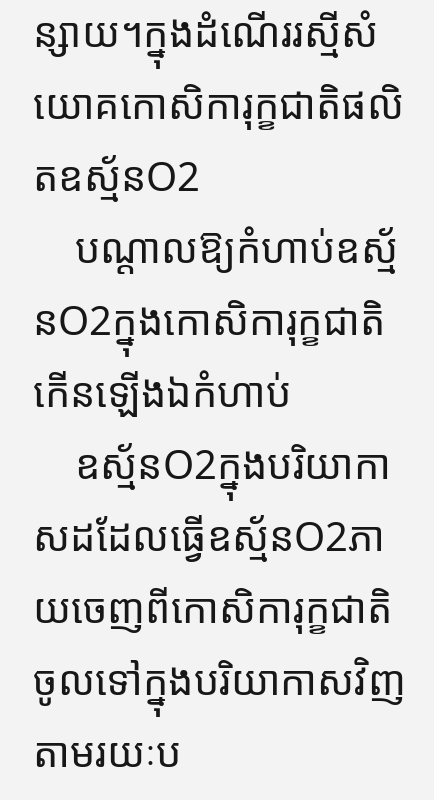ន្សាយ។ក្នុងដំណើររស្មីសំយោគកោសិការុក្ខជាតិផលិតឧស្ម័នO2
    បណ្តាលឱ្យកំហាប់ឧស្ម័នO2ក្នុងកោសិការុក្ខជាតិកើនឡើងឯកំហាប់
    ឧស្ម័នO2ក្នុងបរិយាកាសដដែលធ្វើឧស្ម័នO2ភាយចេញពីកោសិការុក្ខជាតិចូលទៅក្នុងបរិយាកាសវិញតាមរយៈប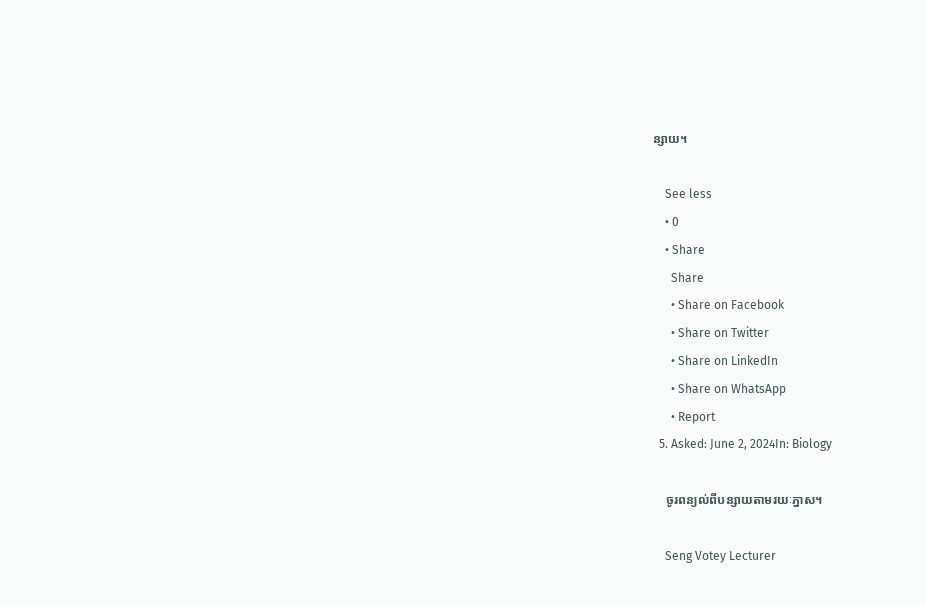ន្សាយ។

    See less
    • 0
    • Share
      Share
      • Share on Facebook
      • Share on Twitter
      • Share on LinkedIn
      • Share on WhatsApp
      • Report
  5. Asked: June 2, 2024In: Biology

    ចូរពន្យល់ពីបន្សាយតាមរយៈភ្នាស។

    Seng Votey Lecturer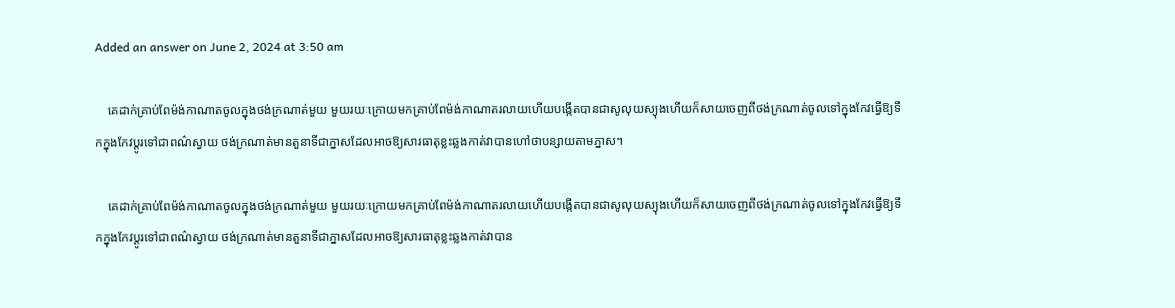Added an answer on June 2, 2024 at 3:50 am

    គេដាក់គ្រាប់ពែម៉ង់កាណាតចូលក្នុងថង់ក្រណាត់មួយ មួយរយៈក្រោយមកគ្រាប់ពែម៉ង់កាណាតរលាយហើយបង្កើតបានជាសូលុយស្យុងហើយក៏សាយចេញពីថង់ក្រណាត់ចូលទៅក្នុងកែវធ្វើឱ្យទឹកក្នុងកែវប្តូរទៅជាពណ៌ស្វាយ ថង់ក្រណាត់មានតួនាទីជាភ្នាសដែលអាចឱ្យសារធាតុខ្លះឆ្លងកាត់វាបានហៅថាបន្សាយតាមភ្នាស។

    គេដាក់គ្រាប់ពែម៉ង់កាណាតចូលក្នុងថង់ក្រណាត់មួយ មួយរយៈក្រោយមកគ្រាប់ពែម៉ង់កាណាតរលាយហើយបង្កើតបានជាសូលុយស្យុងហើយក៏សាយចេញពីថង់ក្រណាត់ចូលទៅក្នុងកែវធ្វើឱ្យទឹកក្នុងកែវប្តូរទៅជាពណ៌ស្វាយ ថង់ក្រណាត់មានតួនាទីជាភ្នាសដែលអាចឱ្យសារធាតុខ្លះឆ្លងកាត់វាបាន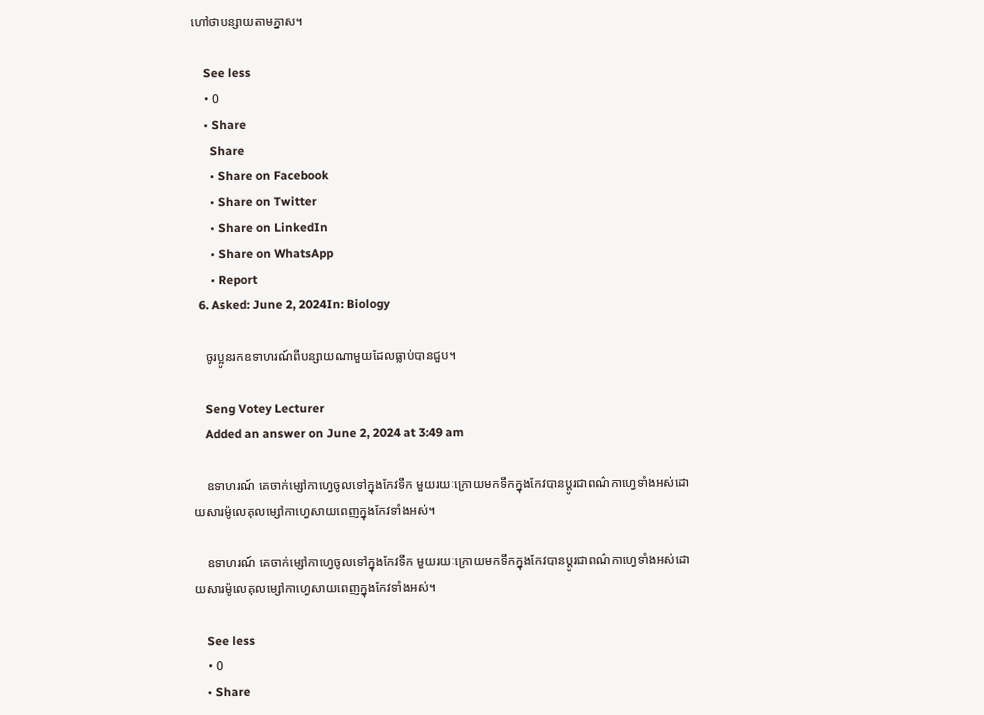ហៅថាបន្សាយតាមភ្នាស។

    See less
    • 0
    • Share
      Share
      • Share on Facebook
      • Share on Twitter
      • Share on LinkedIn
      • Share on WhatsApp
      • Report
  6. Asked: June 2, 2024In: Biology

    ចូរប្អូនរកឧទាហរណ៍ពីបន្សាយណាមួយដែលធ្លាប់បានជួប។

    Seng Votey Lecturer
    Added an answer on June 2, 2024 at 3:49 am

    ឧទាហរណ៍ គេចាក់ម្សៅកាហ្វេចូលទៅក្នុងកែវទឹក មួយរយៈក្រោយមកទឹកក្នុងកែវបានប្តូរជាពណ៌កាហ្វេទាំងអស់ដោយសារម៉ូលេគុលម្សៅកាហ្វេសាយពេញក្នុងកែវទាំងអស់។

    ឧទាហរណ៍ គេចាក់ម្សៅកាហ្វេចូលទៅក្នុងកែវទឹក មួយរយៈក្រោយមកទឹកក្នុងកែវបានប្តូរជាពណ៌កាហ្វេទាំងអស់ដោយសារម៉ូលេគុលម្សៅកាហ្វេសាយពេញក្នុងកែវទាំងអស់។

    See less
    • 0
    • Share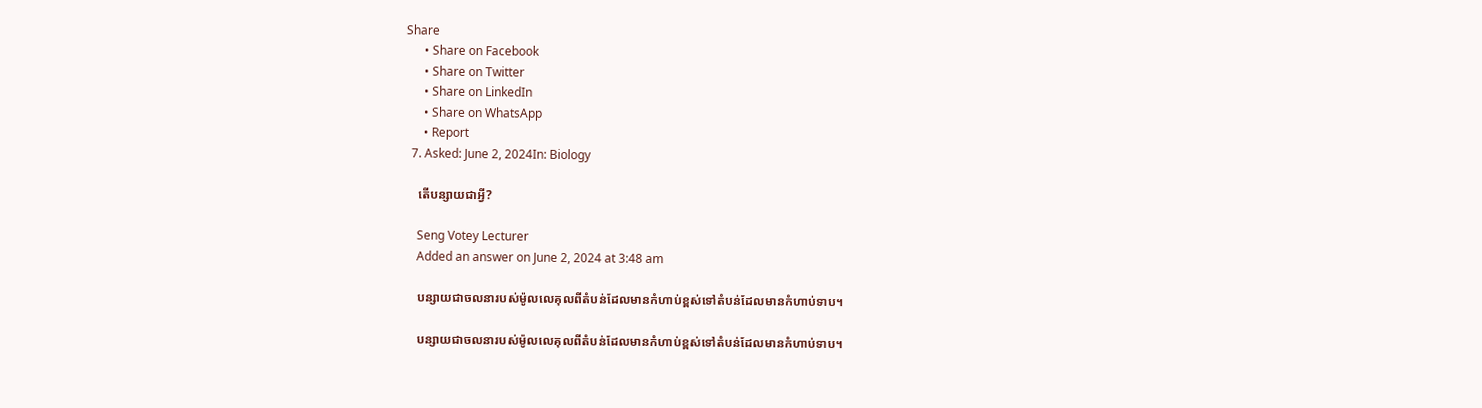Share
      • Share on Facebook
      • Share on Twitter
      • Share on LinkedIn
      • Share on WhatsApp
      • Report
  7. Asked: June 2, 2024In: Biology

    តើបន្សាយជាអ្វី?

    Seng Votey Lecturer
    Added an answer on June 2, 2024 at 3:48 am

    បន្សាយជាចលនារបស់ម៉ូលលេគុលពីតំបន់ដែលមានកំហាប់ខ្ពស់ទៅតំបន់ដែលមានកំហាប់ទាប។

    បន្សាយជាចលនារបស់ម៉ូលលេគុលពីតំបន់ដែលមានកំហាប់ខ្ពស់ទៅតំបន់ដែលមានកំហាប់ទាប។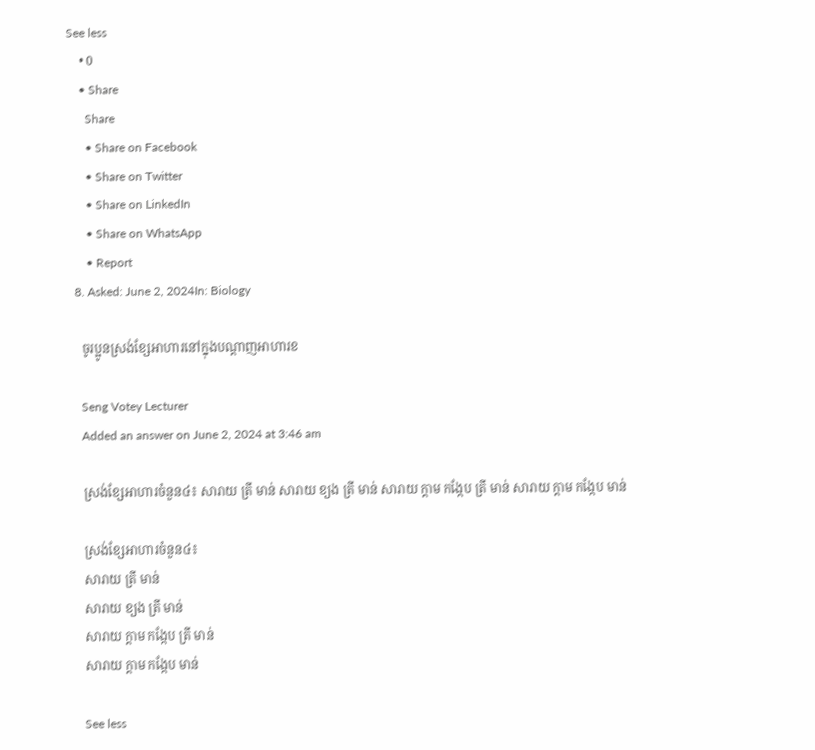See less
    • 0
    • Share
      Share
      • Share on Facebook
      • Share on Twitter
      • Share on LinkedIn
      • Share on WhatsApp
      • Report
  8. Asked: June 2, 2024In: Biology

    ចូរប្អូនស្រង់ខ្សែអាហារនៅក្នុងបណ្តាញអាហារខ

    Seng Votey Lecturer
    Added an answer on June 2, 2024 at 3:46 am

    ស្រង់ខ្សែអាហារចំនួន៤៖ សារាយ ត្រី មាន់ សារាយ ខ្យង ត្រី មាន់ សារាយ ក្តាម កង្កែប ត្រី មាន់ សារាយ ក្តាម កង្កែប មាន់

    ស្រង់ខ្សែអាហារចំនួន៤៖
    សារាយ ត្រី មាន់
    សារាយ ខ្យង ត្រី មាន់
    សារាយ ក្តាម កង្កែប ត្រី មាន់
    សារាយ ក្តាម កង្កែប មាន់

    See less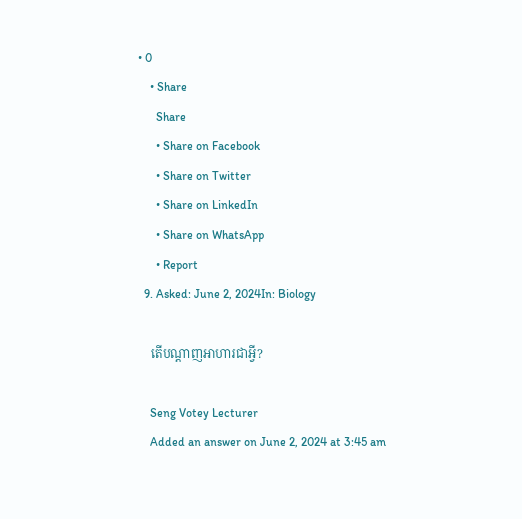• 0
    • Share
      Share
      • Share on Facebook
      • Share on Twitter
      • Share on LinkedIn
      • Share on WhatsApp
      • Report
  9. Asked: June 2, 2024In: Biology

    តើបណ្តាញអាហារជាអ្វី?

    Seng Votey Lecturer
    Added an answer on June 2, 2024 at 3:45 am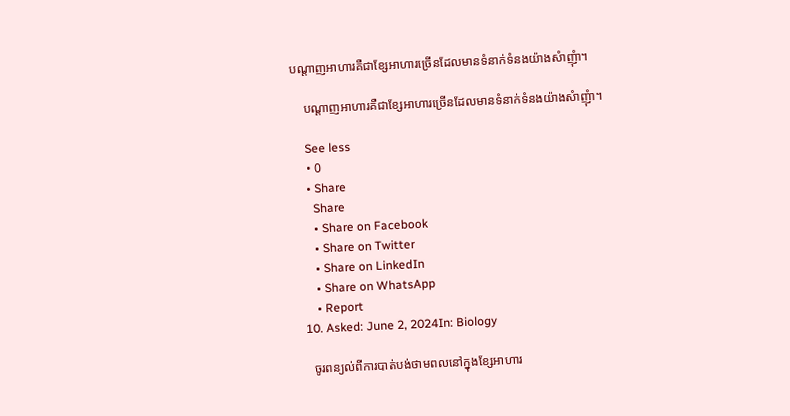បណ្តាញអាហារគឺជាខ្សែអាហារច្រើនដែលមានទំនាក់ទំនងយ៉ាងសំាញុំា។

    បណ្តាញអាហារគឺជាខ្សែអាហារច្រើនដែលមានទំនាក់ទំនងយ៉ាងសំាញុំា។

    See less
    • 0
    • Share
      Share
      • Share on Facebook
      • Share on Twitter
      • Share on LinkedIn
      • Share on WhatsApp
      • Report
  10. Asked: June 2, 2024In: Biology

    ចូរពន្យល់ពីការបាត់បង់ថាមពលនៅក្នុងខ្សែអាហារ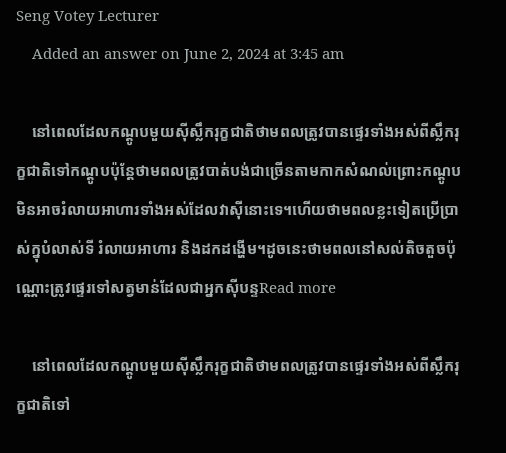Seng Votey Lecturer
    Added an answer on June 2, 2024 at 3:45 am

    នៅពេលដែលកណ្តូបមួយស៊ីស្លឹករុក្ខជាតិថាមពលត្រូវបានផ្ទេរទាំងអស់ពីស្លឹករុក្ខជាតិទៅកណ្តូបប៉ុន្តែថាមពលត្រូវបាត់បង់ជាច្រើនតាមកាកសំណល់ព្រោះកណ្តូបមិនអាចរំលាយអាហារទាំងអស់ដែលវាស៊ីនោះទេ។ហើយថាមពលខ្លះទៀតប្រើប្រាស់ក្នុបំលាស់ទី រំលាយអាហារ និងដកដង្ហើម។ដូចនេះថាមពលនៅសល់តិចតួចប៉ុណ្ណោះត្រូវផ្ទេរទៅសត្វមាន់ដែលជាអ្នកស៊ីបន្ទRead more

    នៅពេលដែលកណ្តូបមួយស៊ីស្លឹករុក្ខជាតិថាមពលត្រូវបានផ្ទេរទាំងអស់ពីស្លឹករុក្ខជាតិទៅ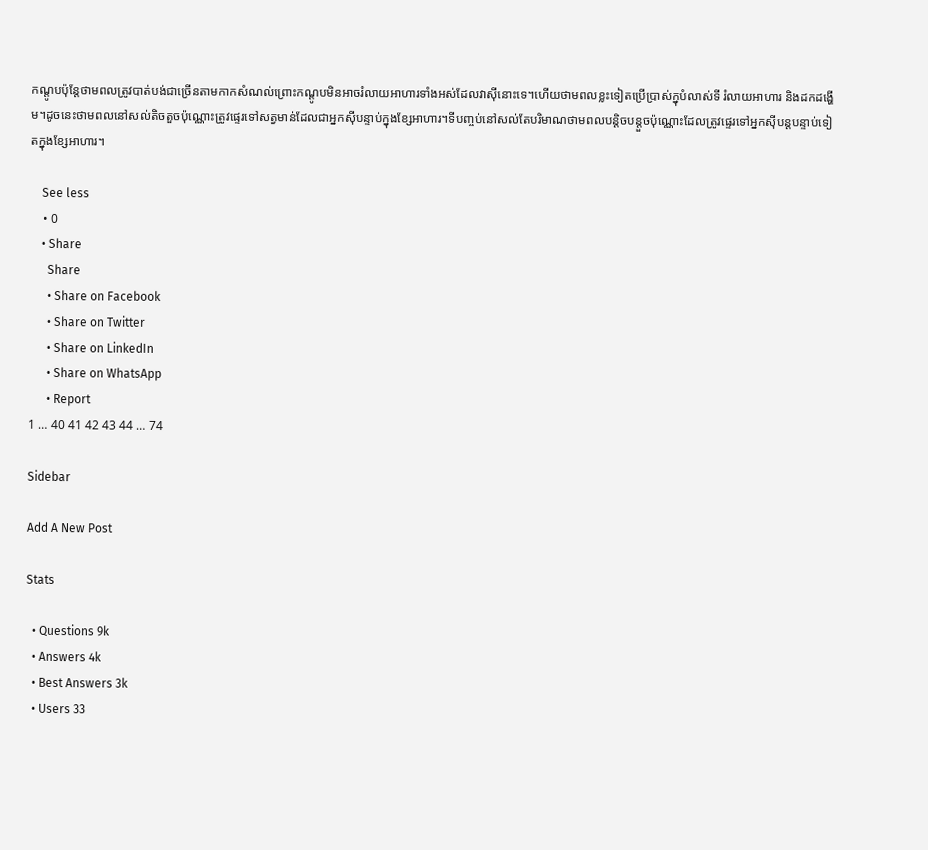កណ្តូបប៉ុន្តែថាមពលត្រូវបាត់បង់ជាច្រើនតាមកាកសំណល់ព្រោះកណ្តូបមិនអាចរំលាយអាហារទាំងអស់ដែលវាស៊ីនោះទេ។ហើយថាមពលខ្លះទៀតប្រើប្រាស់ក្នុបំលាស់ទី រំលាយអាហារ និងដកដង្ហើម។ដូចនេះថាមពលនៅសល់តិចតួចប៉ុណ្ណោះត្រូវផ្ទេរទៅសត្វមាន់ដែលជាអ្នកស៊ីបន្ទាប់ក្នុងខ្សែអាហារ។ទីបញ្ចប់នៅសល់តែបរិមាណថាមពលបន្តិចបន្តួចប៉ុណ្ណោះដែលត្រូវផ្ទេរទៅអ្នកស៊ីបន្តបន្ទាប់ទៀតក្នុងខ្សែអាហារ។

    See less
    • 0
    • Share
      Share
      • Share on Facebook
      • Share on Twitter
      • Share on LinkedIn
      • Share on WhatsApp
      • Report
1 … 40 41 42 43 44 … 74

Sidebar

Add A New Post

Stats

  • Questions 9k
  • Answers 4k
  • Best Answers 3k
  • Users 33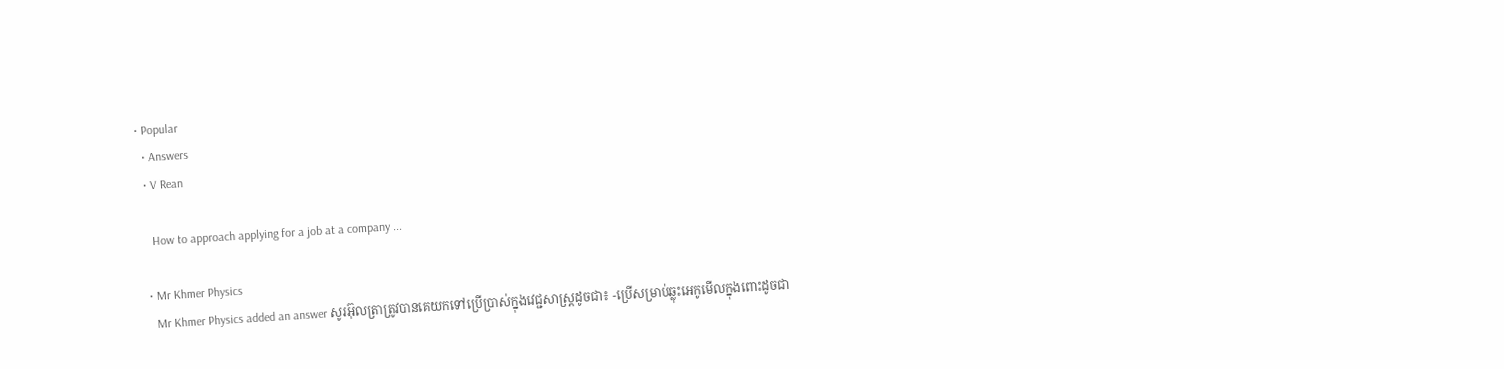• Popular
  • Answers
  • V Rean

    How to approach applying for a job at a company ...

  • Mr Khmer Physics
    Mr Khmer Physics added an answer សូរអ៊ុលត្រាត្រូវបានគេយកទៅប្រើប្រាស់ក្នុងវេជ្ជសាស្រ្តដូចជា៖ -ប្រើសម្រាប់ឆ្លុះអេកូមើលក្នុងពោះដូចជា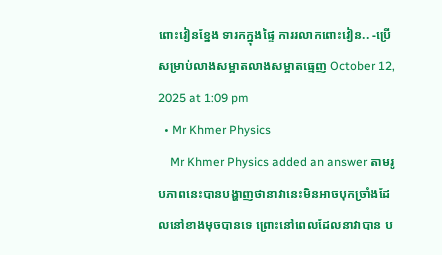ពោះវៀនខ្នែង ទារកក្នុងផ្ទៃ ការរលាកពោះវៀន.. -ប្រើសម្រាប់លាងសម្អាតលាងសម្អាតធ្មេញ October 12, 2025 at 1:09 pm
  • Mr Khmer Physics
    Mr Khmer Physics added an answer តាមរូបភាពនេះបានបង្ហាញថានាវានេះមិនអាចបុកច្រាំងដែលនៅខាងមុចបានទេ ព្រោះនៅពេលដែលនាវាបាន ប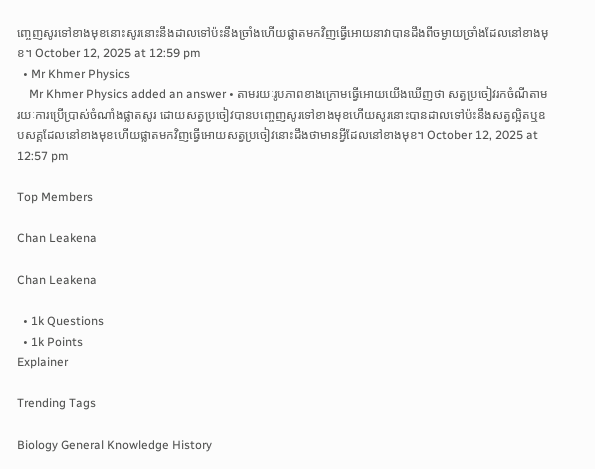ញ្ចេញសូរទៅខាងមុខនោះសូរនោះនឹងដាលទៅប៉ះនឹងច្រាំងហើយផ្លាតមកវិញធ្វើអោយនាវាបានដឹងពីចម្ងាយច្រាំងដែលនៅខាងមុខ។ October 12, 2025 at 12:59 pm
  • Mr Khmer Physics
    Mr Khmer Physics added an answer • តាមរយៈរូបភាពខាងក្រោមធ្វើអោយយើងឃើញថា សត្វប្រចៀវរកចំណីតាមរយៈការប្រើប្រាស់ចំណាំងផ្លាតសូរ ដោយសត្វប្រចៀវបានបញ្ចេញសូរទៅខាងមុខហើយសូរនោះបានដាលទៅប៉ះនឹងសត្វល្អិតឬឧបសគ្គដែលនៅខាងមុខហើយផ្លាតមកវិញធ្វើអោយសត្វប្រចៀវនោះដឹងថាមានអ្វីដែលនៅខាងមុខ។ October 12, 2025 at 12:57 pm

Top Members

Chan Leakena

Chan Leakena

  • 1k Questions
  • 1k Points
Explainer

Trending Tags

Biology General Knowledge History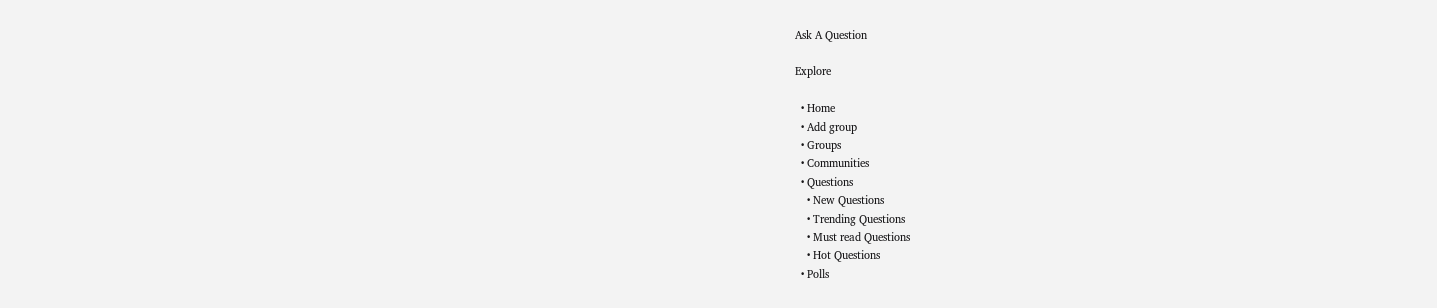Ask A Question

Explore

  • Home
  • Add group
  • Groups
  • Communities
  • Questions
    • New Questions
    • Trending Questions
    • Must read Questions
    • Hot Questions
  • Polls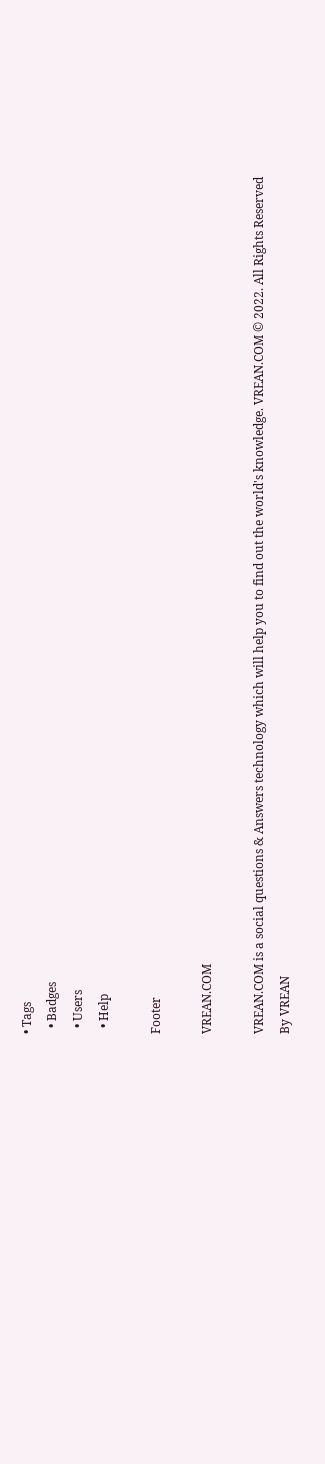• Tags
  • Badges
  • Users
  • Help

Footer

VREAN.COM

VREAN.COM is a social questions & Answers technology which will help you to find out the world's knowledge. VREAN.COM © 2022. All Rights Reserved
By VREAN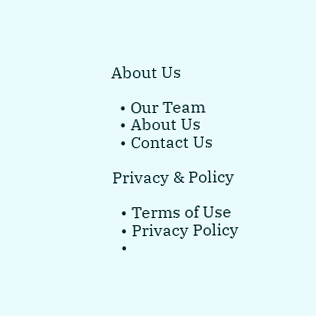About Us

  • Our Team
  • About Us
  • Contact Us

Privacy & Policy

  • Terms of Use
  • Privacy Policy
  •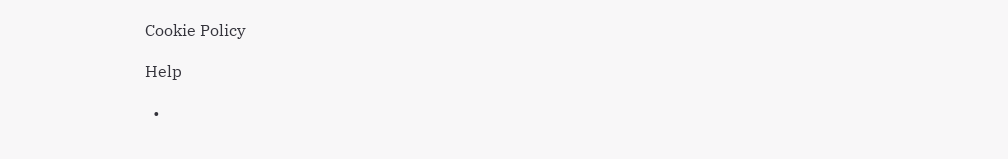Cookie Policy

Help

  •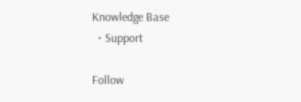Knowledge Base
  • Support

Follow